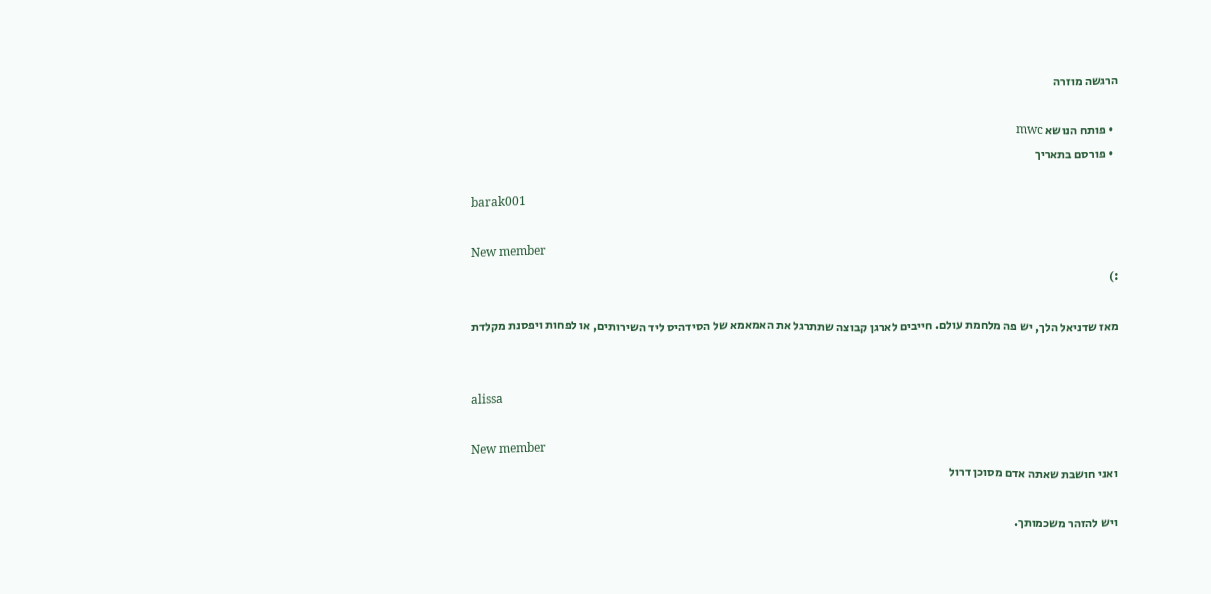הרגשה מוזרה

  • פותח הנושא mwc
  • פורסם בתאריך

barak001

New member
:)

מאז שדניאל הלך, יש פה מלחמת עולם. חייבים לארגן קבוצה שתתרגל את האמאמא של הסידהיס ליד השירותים, או לפחות ויפסנת מקלדת


alissa

New member
ואני חושבת שאתה אדם מסוכן דרול

ויש להזהר משכמותך.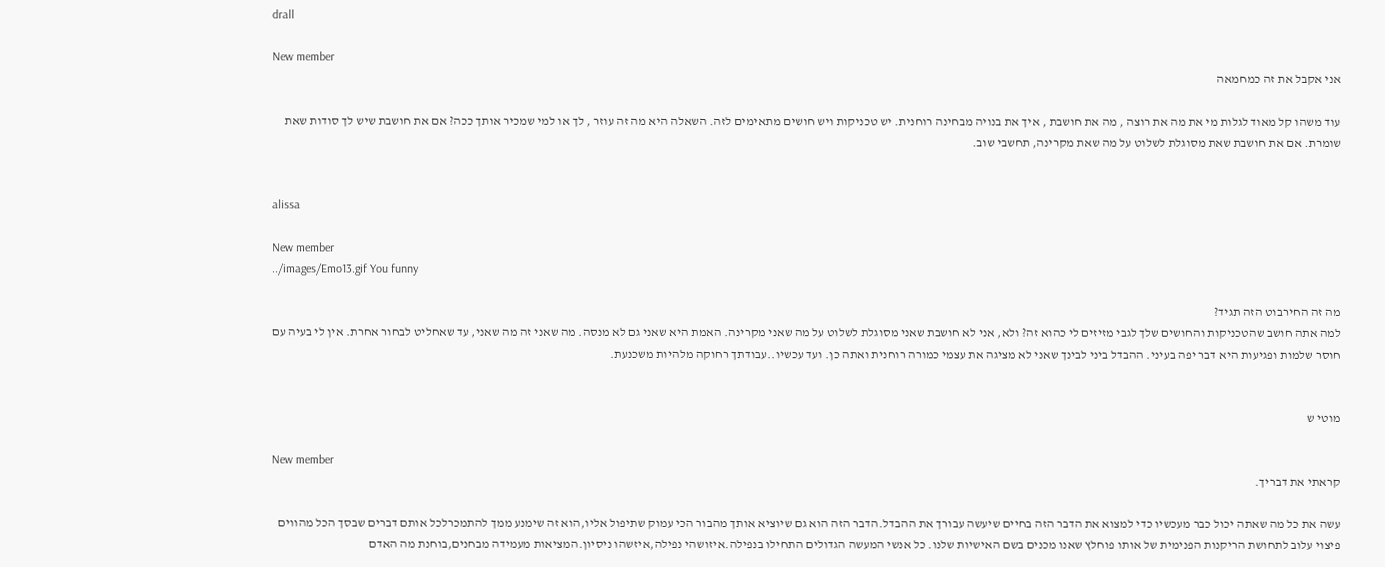drall

New member
אני אקבל את זה כמחמאה

עוד משהו קל מאוד לגלות מי את מה את רוצה , מה את חושבת , איך את בנויה מבחינה רוחנית. יש טכניקות ויש חושים מתאימים לזה. השאלה היא מה זה עוזר , לך או למי שמכיר אותך ככה? אם את חושבת שיש לך סודות שאת שומרת. אם את חושבת שאת מסוגלת לשלוט על מה שאת מקרינה, תחשבי שוב.


alissa

New member
../images/Emo13.gif You funny

מה זה החירבוט הזה תגיד?
למה אתה חושב שהטכניקות והחושים שלך לגבי מזיזים לי כהוא זה? ולא, אני לא חושבת שאני מסוגלת לשלוט על מה שאני מקרינה. האמת היא שאני גם לא מנסה. מה שאני זה מה שאני, עד שאחליט לבחור אחרת. אין לי בעיה עם חוסר שלמות ופגיעות היא דבר יפה בעיני. ההבדל ביני לבינך שאני לא מציגה את עצמי כמורה רוחנית ואתה כן. ועד עכשיו..עבודתך רחוקה מלהיות משכנעת.


מוטי ש

New member
קראתי את דבריך.

עשה את כל מה שאתה יכול כבר מעכשיו כדי למצוא את הדבר הזה בחיים שיעשה עבורך את ההבדל.הדבר הזה הוא גם שיוציא אותך מהבור הכי עמוק שתיפול אליו,הוא זה שימנע ממך להתמכרלכל אותם דברים שבסך הכל מהווים פיצוי עלוב לתחושת הריקנות הפנימית של אותו פוחלץ שאנו מכנים בשם האישיות שלנו. כל אנשי המעשה הגדולים התחילו בנפילה.איזושהי נפילה,איזשהו ניסיון.המציאות מעמידה מבחנים,בוחנת מה האדם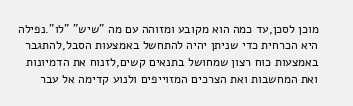מוכן לסכן,עד כמה הוא מקובע ומזוהה עם מה "שיש" "לו".נפילה היא הכרחית כדי שניתן יהיה להתחשל באמצעות הסבל,להתגבר באמצעות כוח רצון שמחושל בתנאים קשים,לזנוח את הדמיונות ואת המחשבות ואת הצרכים המזוייפים ולנוע קדימה אל עבר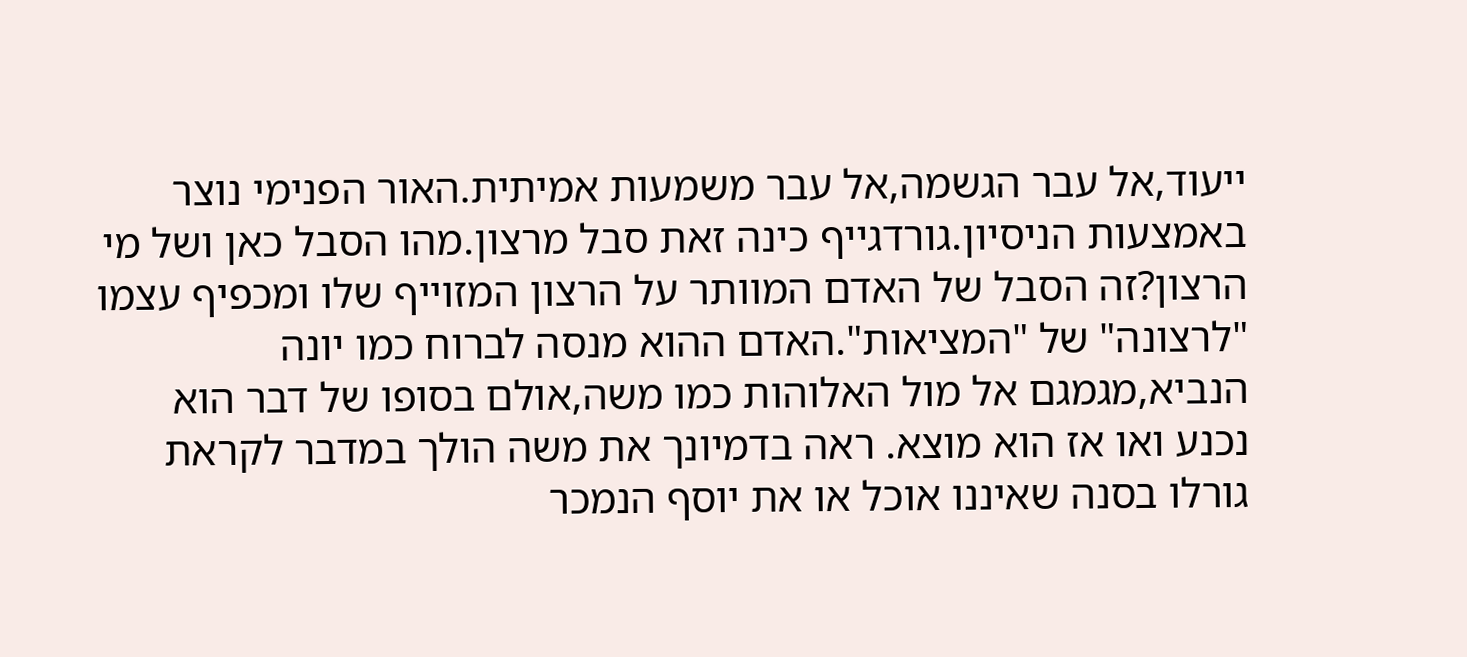ייעוד,אל עבר הגשמה,אל עבר משמעות אמיתית.האור הפנימי נוצר באמצעות הניסיון.גורדגייף כינה זאת סבל מרצון.מהו הסבל כאן ושל מי הרצון?זה הסבל של האדם המוותר על הרצון המזוייף שלו ומכפיף עצמו "לרצונה" של "המציאות".האדם ההוא מנסה לברוח כמו יונה הנביא,מגמגם אל מול האלוהות כמו משה,אולם בסופו של דבר הוא נכנע ואו אז הוא מוצא. ראה בדמיונך את משה הולך במדבר לקראת גורלו בסנה שאיננו אוכל או את יוסף הנמכר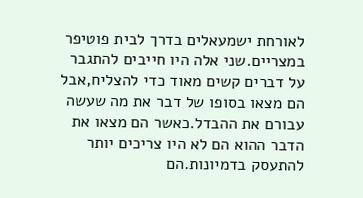לאורחת ישמעאלים בדרך לבית פוטיפר במצריים.שני אלה היו חייבים להתגבר על דברים קשים מאוד כדי להצליח,אבל הם מצאו בסופו של דבר את מה שעשה עבורם את ההבדל.כאשר הם מצאו את הדבר ההוא הם לא היו צריכים יותר להתעסק בדמיונות.הם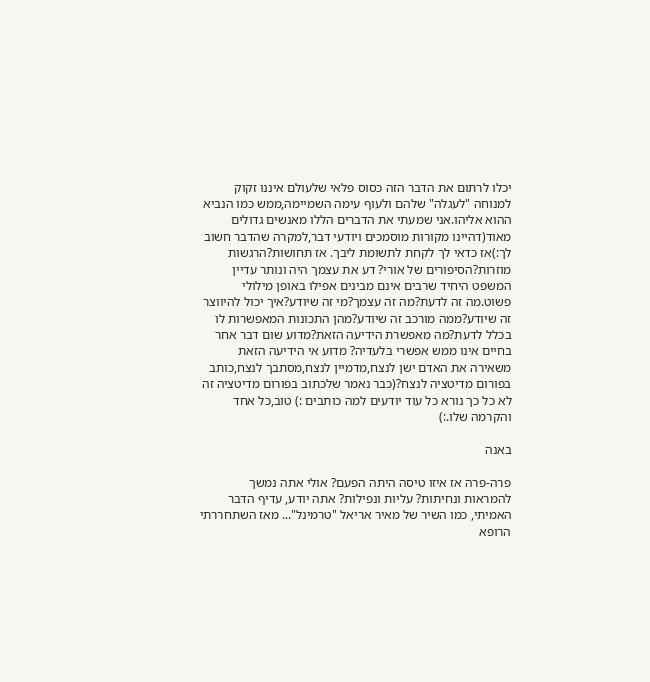יכלו לרתום את הדבר הזה כסוס פלאי שלעולם איננו זקוק למנוחה "לעגלה" שלהם ולעוף עימה השמיימה,ממש כמו הנביא ההוא אליהו.אני שמעתי את הדברים הללו מאנשים גדולים מאוד(דהיינו מקורות מוסמכים ויודעי דבר,למקרה שהדבר חשוב לך:)אז כדאי לך לקחת לתשומת ליבך. אז תחושות?הרגשות מוזרות?הסיפורים של אורי? דע את עצמך היה ונותר עדיין המשפט היחיד שרבים אינם מבינים אפילו באופן מילולי פשוט.מה זה לדעת?מה זה עצמך?מי זה שיודע?איך יכול להיווצר זה שיודע?ממה מורכב זה שיודע?מהן התכונות המאפשרות לו בכלל לדעת?מה מאפשרת הידיעה הזאת?מדוע שום דבר אחר בחיים אינו ממש אפשרי בלעדיה? מדוע אי הידיעה הזאת משאירה את האדם ישן לנצח,מדמיין לנצח,מסתבך לנצח,כותב בפורום מדיטציה לנצח?(כבר נאמר שלכתוב בפורום מדיטציה זה לא כל כך נורא כל עוד יודעים למה כותבים :) טוב,כל אחד והקרמה שלו.:)

באנה

פרה-פרה אז איזו טיסה היתה הפעם? אולי אתה נמשך להמראות ונחיתות? עליות ונפילות? אתה יודע, עדיף הדבר האמיתי, כמו השיר של מאיר אריאל "טרמינל"... מאז השתחררתי הרופא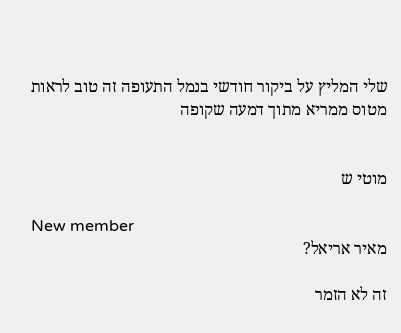שלי המליץ על ביקור חודשי בנמל התעופה זה טוב לראות מטוס ממריא מתוך דמעה שקופה


מוטי ש

New member
מאיר אריאל?

זה לא הזמר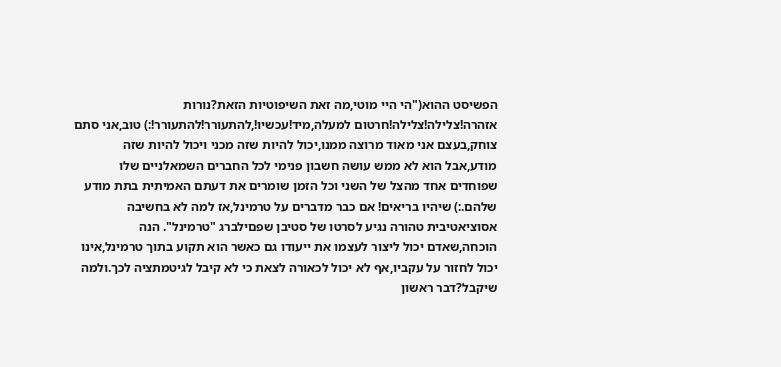הפשיסט ההוא("הי היי מוטי,מה זאת השיפוטיות הזאת?נורות אזהרה!צלילה!צלילה!חרטום למעלה,מיד!עכשיו!,להתעורר!להתעורר!:) טוב,אני סתם צוחק,בעצם אני מאוד מרוצה ממנו,יכול להיות שזה מכני ויכול להיות שזה מודע,אבל הוא לא ממש עושה חשבון פנימי לכל החברים השמאלניים שלו שפוחדים אחד מהצל של השני וכל הזמן שומרים את דעתם האמיתית בתת מודע שלהם.:) שיהיו בריאים! אם כבר מדברים על טרמינל,אז למה לא בחשיבה אסוציאטיבית טהורה נגיע לסרטו של סטיבן שפםילברג "טרמינל". הנה הוכחה,שאדם יכול ליצור לעצמו את ייעודו גם כאשר הוא תקוע בתוך טרמינל,אינו יכול לחזור על עקביו,אף לא יכול לכאורה לצאת כי לא קיבל לגיטמתציה לכך.ולמה שיקבל?דבר ראשון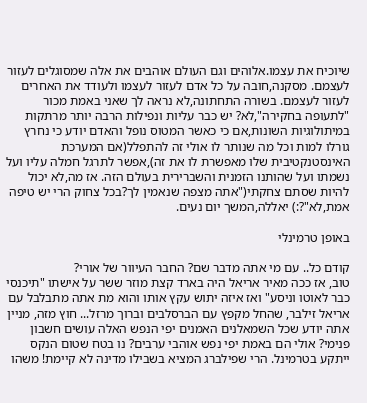שיוכיח את עצמו.אלוהים וגם העולם אוהבים את אלה שמסוגלים לעזור לעצמם. מסקנה,חובה על כל אדם לעזור לעצמו ולעודד את האחרים לעזור לעצמם. בשורה התחתונה,לא נראה לך שאני באמת מכור "לתעופה בחקירה",לא? יש כבר עליות ונפילות הרבה יותר מרתקות במיתולוגיות השונות,אם כי כאשר המטוס נופל והאדם יודע כי נחרץ גורלו למות וכל מה שנותר לו אולי זה להתפלל(אם המערכת האינסטנקטיבית שלו מאפשרת לו את זה),אפשר לתרגל חמלה עליו ועל נשמתו ועל שהותנו הזמנית והשברירית בעולם הזה. אז מה,לא יכול להיות שסתם צחקתי("אתה מצפה שנאמין לך?בכל צחוק הרי יש טיפה אמת,לא"?:) יאללה,המשך יום נעים.

באופן טרמינלי

קודם כל.. עם מי אתה מדבר שם? החבר העיוור של אורי?
טוב, אז ככה מאיר אריאל היה בארד קצת מוזר ששר על אישתו "תיכנסי כבר לאוטו וניסע" ואז איזה יתוש עקץ אותו והוא מת אתה מתבלבל עם אריאל זילבר, שהחל מקפץ עם הברסלבים וברוך מרזל... חוץ מזה, מניין אתה יודע שכל השמאלנים האמנים יפי הנפש האלה עושים חשבון פנימי? אולי הם באמת יפי נפש אוהבי ערבים? נו בטח שטום הנקס ייתקע בטרמינל. הרי שפילברג המציא בשבילו מדינה לא קיימת! משהו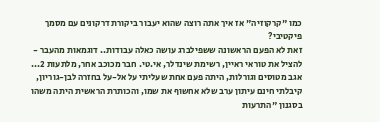כמו "קרקוזיה" אז איך אתה רוצה שהוא יעבור ביקורת דרקונים עם מסמך פיקטיבי?
זאת לא הפעם הראשונה ששפילברג עושה כאלה עבודות.. דוגמאות מהעבר - להציל את טוראי ראיין, רשימת שינדלר, אי.טי. חבר מכוכב אחר, מלתעות 2... אגב מטוסים וגורלות, היתה פעם אחת שעליתי על אל-על בחזרה לבן-גוריון, קיבלתי חינם עיתון ערב שלא אחשוף את שמו, והכותרת הראשית היתה משהו בסגנון "התרעות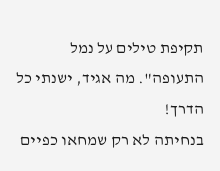תקיפת טילים על נמל התעופה". מה אגיד, ישנתי כל הדרך!
בנחיתה לא רק שמחאו כפיים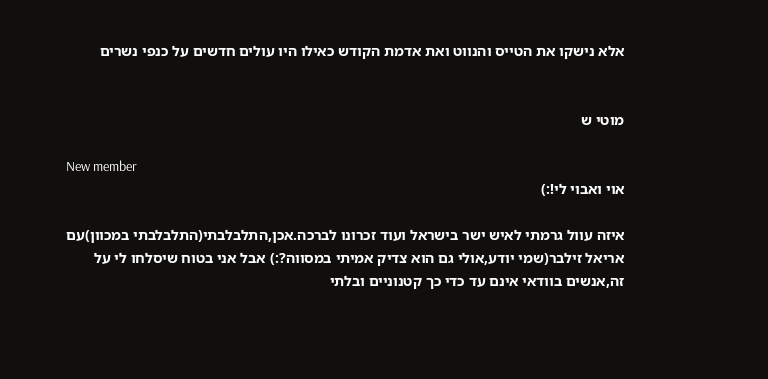אלא נישקו את הטייס והנווט ואת אדמת הקודש כאילו היו עולים חדשים על כנפי נשרים


מוטי ש

New member
אוי ואבוי לי!:)

איזה עוול גרמתי לאיש ישר בישראל ועוד זכרונו לברכה.אכן,התלבלבתי(התלבלבתי במכוון)עם אריאל זילבר(שמי יודע,אולי גם הוא צדיק אמיתי במסווה?:) אבל אני בטוח שיסלחו לי על זה,אנשים בוודאי אינם עד כדי כך קטנוניים ובלתי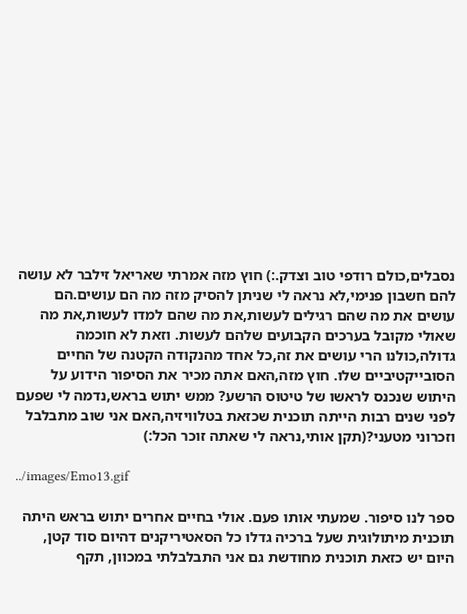נסבלים,כולם רודפי טוב וצדק.:) חוץ מזה אמרתי שאריאל זילבר לא עושה להם חשבון פנימי,לא נראה לי שניתן להסיק מזה מה הם עושים.הם עושים את מה שהם רגילים לעשות,את מה שהם למדו לעשות,את מה שאולי מקובל בערכים הקבועים שלהם לעשות. וזאת לא חוכמה גדולה,כולנו הרי עושים את זה,כל אחד מהנקודה הקטנה של החיים הסובייקטיביים שלו. חוץ מזה,האם אתה מכיר את הסיפור הידוע על היתוש שנכנס לראשו של טיטוס הרשע? ממש יתוש בראש,נדמה לי שפעם לפני שנים רבות הייתה תוכנית שכזאת בטלוויזיה,האם אני שוב מתבלבל וזכרוני מטעני?(תקן אותי,נראה לי שאתה זוכר הכל:)

../images/Emo13.gif

ספר לנו סיפור. שמעתי אותו פעם. אולי בחיים אחרים יתוש בראש היתה תוכנית מיתולוגית שעל ברכיה גדלו כל הסאטיריקנים דהיום סוד קטן, היום יש כזאת תוכנית מחודשת גם אני התבלבלתי במכוון, תקף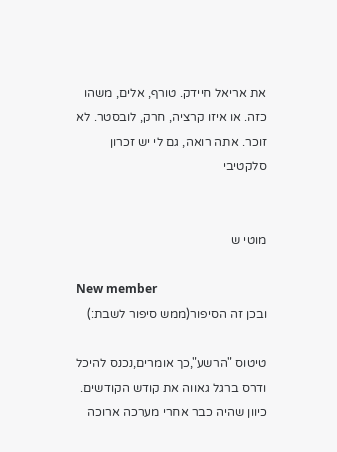את אריאל חיידק. טורף, אלים, משהו כזה. או איזו קרציה, חרק, לובסטר. לא זוכר. אתה רואה, גם לי יש זכרון סלקטיבי


מוטי ש

New member
ובכן זה הסיפור(ממש סיפור לשבת:)

טיטוס "הרשע",כך אומרים,נכנס להיכל ודרס ברגל גאווה את קודש הקודשים. כיוון שהיה כבר אחרי מערכה ארוכה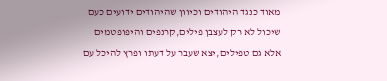מאוד כנגד היהודים וכיוון שהיהודים ידועים כעם שיכול לא רק לעצבן פילים,קרנפים והיפופטמים אלא גם טפילים,יצא שעבר על דעתו ופרץ להיכל עם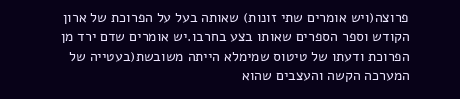פרוצה(ויש אומרים שתי זונות) שאותה בעל על הפרוכת של ארון הקודש וספר הספרים שאותו בצע בחרבו.יש אומרים שדם ירד מן הפרוכת ודעתו של טיטוס שמימלא הייתה משובשת(בעטייה של המערכה הקשה והעצבים שהוא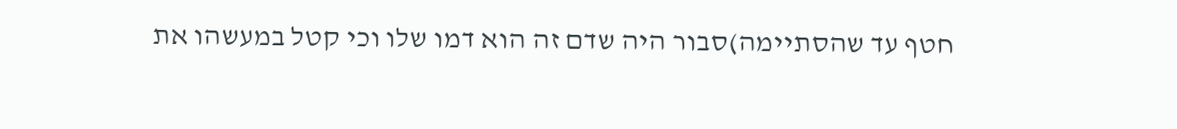חטף עד שהסתיימה)סבור היה שדם זה הוא דמו שלו וכי קטל במעשהו את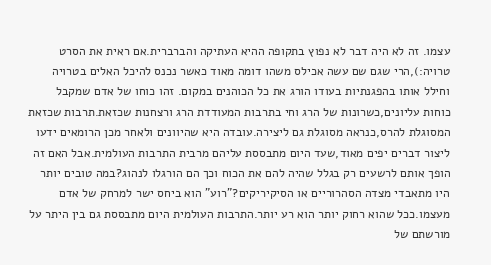עצמו. זה לא היה דבר לא נפוץ בתקופה ההיא העתיקה והברברית.אם ראית את הסרט טרויה:),הרי שגם שם עשה אכילס משהו דומה מאוד כאשר נכנס להיכל האלים בטרויה וחילל אותו בהפגנתיות בעודו הורג את כל הכוהנים במקום. זהו כוחו של אדם שמקבל כוחות עליונים,כשרונות של הרג וחי בתרבות המעודדת הרג ורצחנות שכזאת.תרבות שכזאת המסוגלת להרס,כנראה מסוגלת גם ליצירה.עובדה היא שהיוונים ולאחר מכן הרומאים ידעו ליצור דברים יפים מאוד,שעד היום מתבססת עליהם מרבית התרבות העולמית.אבל האם זה הופך אותם לרשעים רק בגלל שהיה להם את הכוח וכך הם הורגלו לנהוג?במה טובים יותר היו מתאבדי מצדה הסהרוריים או הסיקיריקים?"רוע" הוא ביחס ישר למרחק של אדם מעצמו.ככל שהוא רחוק יותר הוא רע יותר.התרבות העולמית היום מתבססת גם בין היתר על מורשתם של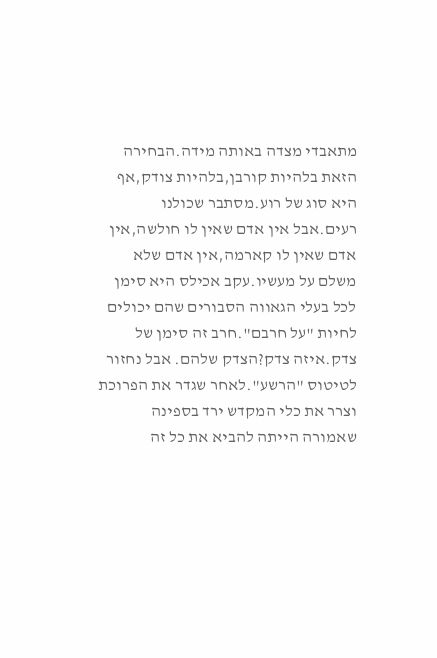מתאבדי מצדה באותה מידה.הבחירה הזאת בלהיות קורבן,בלהיות צודק,אף היא סוג של רוע.מסתבר שכולנו רעים.אבל אין אדם שאין לו חולשה,אין אדם שאין לו קארמה,אין אדם שלא משלם על מעשיו.עקב אכילס היא סימן לכל בעלי הגאווה הסבורים שהם יכולים לחיות "על חרבם".חרב זה סימן של צדק.איזה צדק?הצדק שלהם. אבל נחזור לטיטוס "הרשע".לאחר שגדר את הפרוכת וצרר את כלי המקדש ירד בספינה שאמורה הייתה להביא את כל זה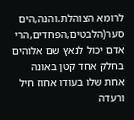לרומא הצוהלת.והנה,הים סער(הלבטים,הפחדים,הרי אדם יכול לנאץ שם אלוהים בחלק אחד קטן באונה אחת שלו בעודו אחוז חיל ורעדה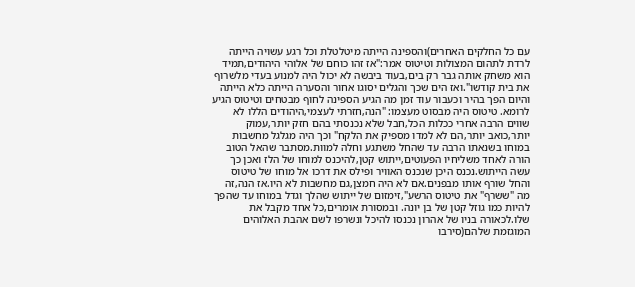עם כל החלקים האחרים)והספינה הייתה מיטלטלת וכל רגע עשויה הייתה לרדת לתהום המצולות וטיטוס אמר:"אז זהו כוחם של אלוהי היהודים,תמיד הוא משחק אותה גבר רק בים,בעוד ביבשה לא יכול היה למנוע בעדי מלשרוף את בית קודשו".ואז הים שכך והגלים יסוגו אחור והסערה הייתה כלא הייתה והיום הפך בהיר וכעבור עוד זמן מה הגיע הספינה לחוף מבטחים וטיטוס הגיע לרומא. טיטוס היה מבסוט מעצמו: "הנה,חזרתי לעצמי,היהודים הללו לא שווים הרבה אחרי ככלות הכל,חבל שלא נכנסתי בהם חזק יותר,עמוק יותר,כואב יותר,הם לא למדו מספיק את הלקח" וכך היה מגלגל מחשבות במוחו בשנאתו הרבה עד שהחל משתגע וחלה למוות.מסתבר שהאל הטוב הורה לאחד משליחיו הפעוטים,ייתוש קטן,להיכנס למוחו של הלז ואכן כך עשה הייתוש.נכנס היכן שנכנס האוויר ופילס את דרכו אל מוחו של טיטוס והחל שורף אותו מבפנים.אם לא היה חמצן,גם מחשבות לא היו.אז הנה,זה מה "ששרף" את טיטוס הרשע",זימזום של ייתוש שהלך וגדל במוחו עד שהפך להיות כמו גוזל קטן של בן יונה. ובמסורת אומרים,כל אחד מקבל את שלו.לכאורה בניו של אהרון נכנסו להיכל ונשרפו לשם אהבת האלוהים המוגזמת שלהם(סירבו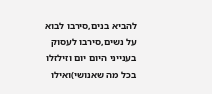להביא בנים,סירבו לבוא על נשים,סירבו לעסוק בענייני היום יום וזילזלו בכל מה שאנושי)ואילו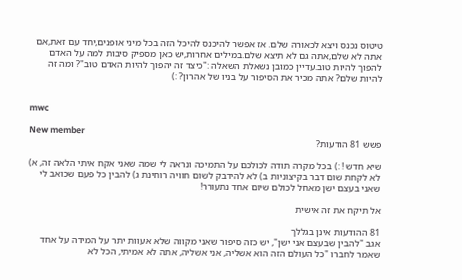טיטוס נכנס ויצא לכאורה שלם. אז אפשר להיכנס להיכל הזה בכל מיני אופנים,יחד עם זאת,אם אתה לא שלם,אתה גם לא תיצא שלם.במילים אחרות,יש כאן מספיק סיבות למה על האדם להפוך להיות טוב.עדיין כמובן נשאלת השאלה :"כיצד זה יהפוך להיות האדם טוב"? ומה זה להיות שלם? אתה מכיר את הסיפור על בניו של אהרון? :)


mwc

New member
פשש 81 הודעות?

שיא חדש ! :) בכל מקרה תודה לכולכם על התמיכה ונראה לי שמה שאני אקח איתי הלאה זה, א) לא לקחת שום דבר בקיצוניות ב) לא להידבק לשום חוויה רוחינת ג) להבין כל פעם שכואב לי שאני בעצם ישן מאחל לכולם שיום אחד נתעורר!

אל תיקח את זה אישית

81 ההודעות אינן בגללך
אגב "להבין שבעצם אני ישן", יש כזה סיפור שאני מקווה שלא אעוות יתר על המידה על אחד שאמר לחברו "כל העולם הזה הוא אשליה, אני אשליה, אתה לא אמיתי, הכל לא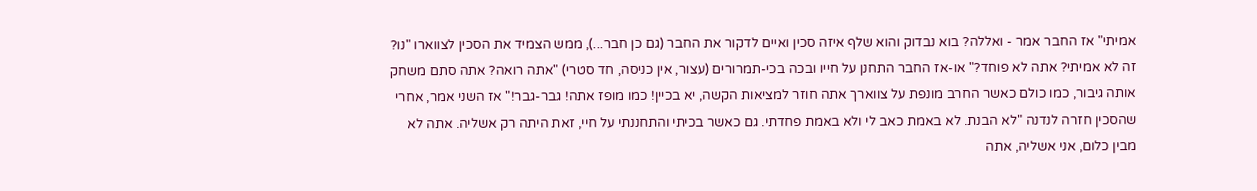אמיתי" אז החבר אמר - ואללה? בוא נבדוק והוא שלף איזה סכין ואיים לדקור את החבר (גם כן חבר...), ממש הצמיד את הסכין לצווארו "נו? זה לא אמיתי? אתה לא פוחד?" או-אז החבר התחנן על חייו ובכה בכי-תמרורים (עצור, אין כניסה, חד סטרי) "אתה רואה? אתה סתם משחק אותה גיבור, כמו כולם כאשר החרב מונפת על צווארך אתה חוזר למציאות הקשה, יא בכיין! כמו מופז אתה! גבר-גבר!" אז השני אמר, אחרי שהסכין חזרה לנדנה "לא הבנת. לא באמת כאב לי ולא באמת פחדתי. גם כאשר בכיתי והתחננתי על חיי, זאת היתה רק אשליה. אתה לא מבין כלום, אני אשליה, אתה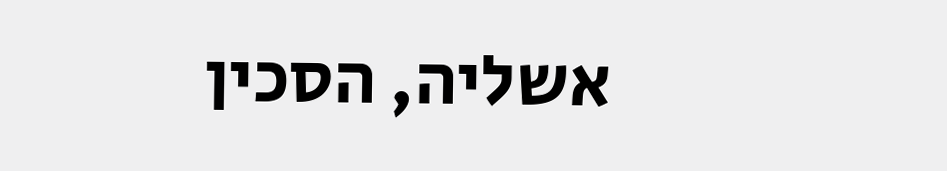אשליה, הסכין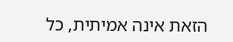הזאת אינה אמיתית, כל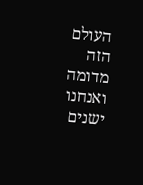העולם הזה מדומה ואנחנו ישנים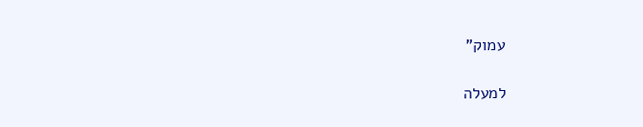עמוק"

למעלה